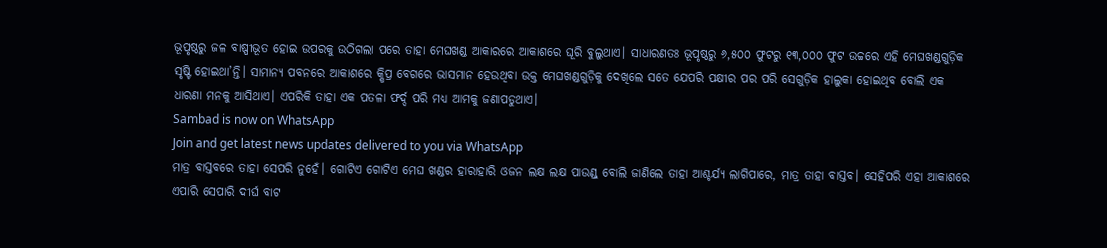ଭୂପୃଷ୍ଠରୁ ଜଳ ବାଷ୍ପୀଭୂତ ହୋଇ ଉପରକୁ ଉଠିଗଲା ପରେ ତାହା ମେଘଖଣ୍ଡ ଆକାରରେ ଆକାଶରେ ଘୂରି ବୁଲୁଥାଏ। ସାଧାରଣତଃ ଭୂପୃଷ୍ଠରୁ ୬,୫୦୦ ଫୁଟରୁ ୧୩,୦୦୦ ଫୁଟ ଉଚ୍ଚରେ ଏହି ମେଘଖଣ୍ଡଗୁଡ଼ିକ ସୃଷ୍ଟି ହୋଇଥା’ନ୍ତି। ସାମାନ୍ୟ ପବନରେ ଆକାଶରେ କ୍ଷିପ୍ର ବେଗରେ ଭାସମାନ ହେଉଥିବା ଉକ୍ତ ମେଘଖଣ୍ଡଗୁଡ଼ିକୁ ଦେଖିଲେ ସତେ ଯେପରି ପକ୍ଷୀର ପର ପରି ସେଗୁଡ଼ିକ ହାଲୁକା ହୋଇଥିବ ବୋଲି ଏକ ଧାରଣା ମନକୁ ଆସିଥାଏ। ଏପରିକି ତାହା ଏକ ପତଳା ଫର୍ଦ୍ଦ ପରି ମଧ୍ୟ ଆମକୁ ଜଣାପଡୁଥାଏ।
Sambad is now on WhatsApp
Join and get latest news updates delivered to you via WhatsApp
ମାତ୍ର ବାସ୍ତବରେ ତାହା ସେପରି ନୁହେଁ। ଗୋଟିଏ ଗୋଟିଏ ମେଘ ଖଣ୍ଡର ହାରାହାରି ଓଜନ ଲକ୍ଷ ଲକ୍ଷ ପାଉଣ୍ଡ୍ ବୋଲି ଜାଣିଲେ ତାହା ଆଶ୍ଚର୍ଯ୍ୟ ଲାଗିପାରେ, ମାତ୍ର ତାହା ବାସ୍ତବ। ସେହିପରି ଏହା ଆକାଶରେ ଏପାରି ସେପାରି ଦୀର୍ଘ ବାଟ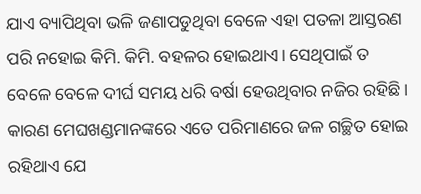ଯାଏ ବ୍ୟାପିଥିବା ଭଳି ଜଣାପଡୁଥିବା ବେଳେ ଏହା ପତଳା ଆସ୍ତରଣ ପରି ନହୋଇ କିମି. କିମି. ବହଳର ହୋଇଥାଏ। ସେଥିପାଇଁ ତ ବେଳେ ବେଳେ ଦୀର୍ଘ ସମୟ ଧରି ବର୍ଷା ହେଉଥିବାର ନଜିର ରହିଛି। କାରଣ ମେଘଖଣ୍ଡମାନଙ୍କରେ ଏତେ ପରିମାଣରେ ଜଳ ଗଚ୍ଛିତ ହୋଇ ରହିଥାଏ ଯେ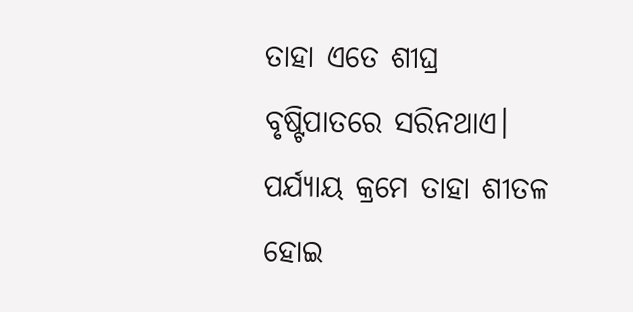ତାହା ଏତେ ଶୀଘ୍ର ବୃଷ୍ଟିପାତରେ ସରିନଥାଏ। ପର୍ଯ୍ୟାୟ କ୍ରମେ ତାହା ଶୀତଳ ହୋଇ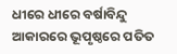ଧୀରେ ଧୀରେ ବର୍ଷାବିନ୍ଦୁ ଆକାରରେ ଭୂପୃଷ୍ଠରେ ପତିତ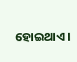ହୋଇଥାଏ।